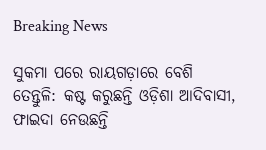Breaking News

ସୁକମା ପରେ ରାୟଗଡ଼ାରେ ବେଶି ତେନ୍ତୁଳି: କଷ୍ଟ କରୁଛନ୍ତି ଓଡ଼ିଶା ଆଦିବାସୀ, ଫାଇଦା ନେଉଛନ୍ତି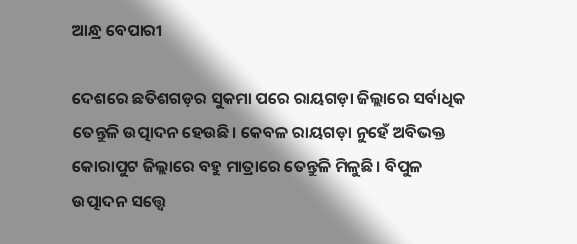ଆନ୍ଧ୍ର ବେପାରୀ

ଦେଶରେ ଛତିଶଗଡ଼ର ସୁକମା ପରେ ରାୟଗଡ଼ା ଜିଲ୍ଲାରେ ସର୍ବାଧିକ ତେନ୍ତୁଳି ଉତ୍ପାଦନ ହେଉଛି। କେବଳ ରାୟଗଡ଼ା ନୁହେଁ ଅବିଭକ୍ତ କୋରାପୁଟ ଜିଲ୍ଲାରେ ବହୁ ମାତ୍ରା‌ରେ ତେନ୍ତୁଳି ମିଳୁଛି। ବିପୁଳ ଉତ୍ପାଦନ ସତ୍ତ୍ବେ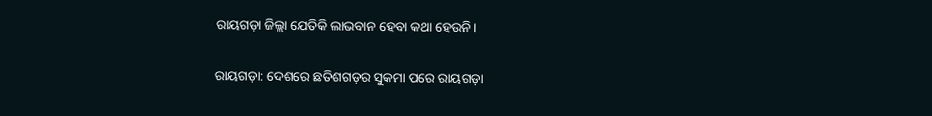ରାୟଗଡ଼ା ଜିଲ୍ଲା ଯେତିକି ଲାଭବାନ ହେବା କଥା ହେଉନି।

ରାୟଗଡ଼ା: ଦେଶରେ ଛତିଶଗଡ଼ର ସୁକମା ପରେ ରାୟଗଡ଼ା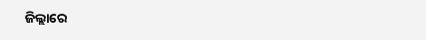ଜିଲ୍ଲାରେ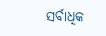ସର୍ବାଧିକ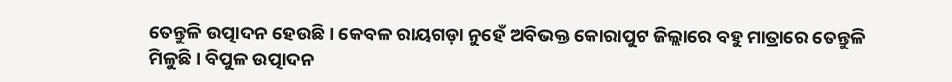ତେନ୍ତୁଳି ଉତ୍ପାଦନ ହେଉଛି। କେବଳ ରାୟଗଡ଼ା ନୁହେଁ ଅବିଭକ୍ତ କୋରାପୁଟ ଜିଲ୍ଲାରେ ବହୁ ମାତ୍ରା‌ରେ ତେନ୍ତୁଳି ମିଳୁଛି। ବିପୁଳ ଉତ୍ପାଦନ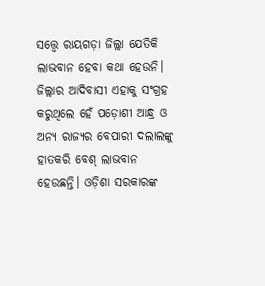ସତ୍ତ୍ବେ ରାୟଗଡ଼ା ଜିଲ୍ଲା ଯେତିକି ଲାଭବାନ ହେବା କଥା ହେଉନି। ଜିଲ୍ଲାର ଆଦିବାସୀ ଏହାକୁ ସଂଗ୍ରହ କରୁଥିଲେ ହେଁ ପଡ଼ୋଶୀ ଆନ୍ଧ୍ର ଓ ଅନ୍ୟ ରାଜ୍ୟର ବେପାରୀ ଦଲାଲଙ୍କୁ ହାତକରି ବେଶ୍‌ ଲାଭବାନ ହେଉଛନ୍ତି। ଓଡ଼ିଶା ସରକାରଙ୍କ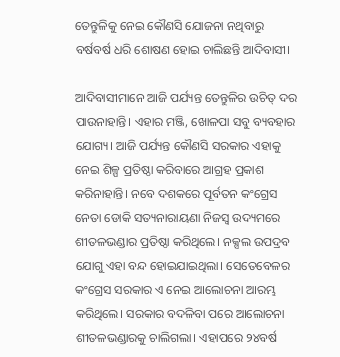ତେନ୍ତୁଳିକୁ ନେଇ କୌଣସି ଯୋଜନା ନଥିବାରୁ ବର୍ଷବର୍ଷ ଧରି ଶୋଷଣ ହୋଇ ଚାଲିଛନ୍ତି ଆଦିବାସୀ।

ଆଦିବାସୀମାନେ ଆଜି ପର୍ଯ୍ୟନ୍ତ ତେନ୍ତୁଳିର ଉଚିତ୍‌ ଦର ପାଉନାହାନ୍ତି। ଏହାର ମଞ୍ଜି, ଖୋଳପା ସବୁ ବ୍ୟବହାର ଯୋଗ୍ୟ। ଆଜି ପର୍ଯ୍ୟନ୍ତ କୌଣସି ସରକାର ଏହାକୁ ନେଇ ଶିଳ୍ପ ପ୍ରତିଷ୍ଠା କରିବାରେ ଆଗ୍ରହ ପ୍ରକାଶ କରିନାହାନ୍ତି। ନବେ ଦଶକରେ ପୂର୍ବତନ କଂଗ୍ରେସ ନେତା ଡୋକି ସତ୍ୟନାରାୟଣା ନିଜସ୍ୱ ଉଦ୍ୟମରେ ଶୀତଳଭଣ୍ଡାର ପ୍ରତିଷ୍ଠା କରିଥିଲେ। ନକ୍ସଲ ଉପଦ୍ରବ ଯୋଗୁ ଏହା ବନ୍ଦ ହୋଇଯାଇଥିଲା। ସେତେବେଳର କଂଗ୍ରେସ ସରକାର ଏ ନେଇ ଆଲୋଚନା ଆରମ୍ଭ କରିଥିଲେ। ସରକାର ବଦଳିବା ପରେ ଆଲୋଚନା ଶୀତଳଭଣ୍ଡାରକୁ ଚାଲିଗଲା। ଏହାପରେ ୨୪ବର୍ଷ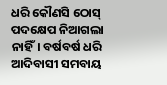ଧରି କୌଣସି ଠୋସ୍‌ ପଦକ୍ଷେପ ନିଆଗଲା ନାହିଁ। ବର୍ଷବର୍ଷ ଧରି ଆଦିବାସୀ ସମବାୟ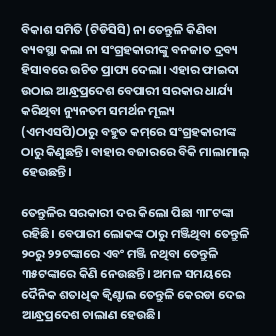ବିକାଶ ସମିତି (ଟିଡିସିସି) ନା ତେନ୍ତୁଳି କିଣିବା ବ୍ୟବସ୍ଥା କଲା ନା ସଂଗ୍ରହକାରୀଙ୍କୁ ବନଜାତ ଦ୍ରବ୍ୟ ହିସାବରେ ଉଚିତ ପ୍ରାପ୍ୟ ଦେଲା। ଏହାର ଫାଇଦା ଉଠାଇ ଆନ୍ଧ୍ରପ୍ରଦେଶ ବେପାରୀ ସରକାର ଧାର୍ଯ୍ୟ କରିଥିବା ନ୍ୟୁନତମ ସମର୍ଥନ ମୂଲ୍ୟ (ଏମଏସପି)ଠାରୁ ବହୁତ କମ୍‌ରେ ସଂଗ୍ରହକାରୀଙ୍କ ଠାରୁ କିଣୁଛନ୍ତି। ବାହାର ବଜାରରେ ବିକି ମାଲାମାଲ୍‌ ହେଉଛନ୍ତି।

ତେନ୍ତୁଳିର ସରକାରୀ ଦର କିଲୋ ପିଛା ୩୮ଟଙ୍କା ରହିଛି। ବେପାରୀ ‌ଲୋକଙ୍କ ଠାରୁ ମଞ୍ଜିଥିବା ତେନ୍ତୁଳି ୨୦ରୁ ୨୨ଟଙ୍କାରେ ଏବଂ ମଞ୍ଜି ନଥିବା ତେନ୍ତୁଳି ୩୫ଟଙ୍କାରେ କିଣି ନେଉଛନ୍ତି। ଅମଳ ସମୟରେ ଦୈନିକ ଶତାଧିକ କ୍ବିଣ୍ଟାଲ ତେନ୍ତୁଳି କେରଡା ଦେଇ ଆନ୍ଧ୍ରପ୍ରଦେଶ ଚାଲାଣ ହେଉଛି।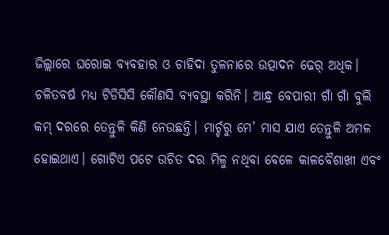ଜିଲ୍ଲାରେ ଘରୋଇ ବ୍ୟବହାର ଓ ଚାହିଦା ତୁଳନାରେ ଉତ୍ପାଦନ ଢେର୍‌ ଅଧିକ। ଚଳିତବର୍ଷ ମଧ୍ୟ ଟିଡିସିସି କୌଣସି ବ୍ୟବସ୍ଥା କରିନି। ଆନ୍ଧ୍ର ବେପାରୀ ଗାଁ ଗାଁ ବୁଲି କମ୍ ଦରରେ ତେନ୍ତୁଳି କିଣି ନେଉଛନ୍ତି। ମାର୍ଚ୍ଚରୁ ମେ’ ମାସ ଯାଏ ତେନ୍ତୁଳି ଅମଳ ହୋଇଥାଏ। ଗୋଟିଏ ପଟେ ଉଚିତ ଦର ମିଳୁ ନଥିବା ବେଳେ କାଳବୈଶାଖୀ ଏବଂ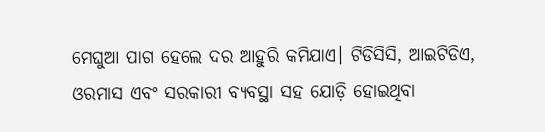ମେଘୁଆ ପାଗ ହେଲେ ଦର ଆହୁରି କମିଯାଏ। ଟିଡିସିସି, ଆଇଟିଡିଏ, ଓରମାସ ଏବଂ ସରକାରୀ ବ୍ୟବସ୍ଥା ସହ ଯୋଡ଼ି ହୋଇଥିବା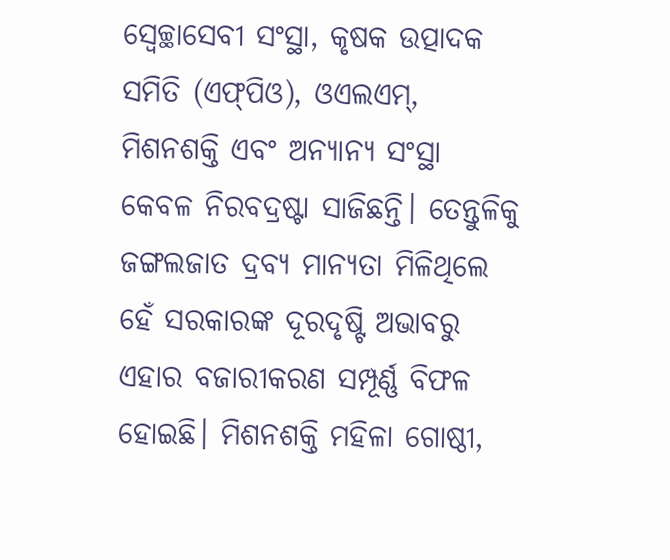ସ୍ବେଚ୍ଛାସେବୀ ସଂସ୍ଥା, କୃଷକ ଉତ୍ପାଦକ ସମିତି (ଏଫ୍‌ପିଓ), ଓଏଲଏମ୍, ମିଶନଶକ୍ତି ଏବଂ ଅନ୍ୟାନ୍ୟ ସଂସ୍ଥା କେବଳ ନିରବଦ୍ରଷ୍ଟା ସାଜିଛନ୍ତି। ତେନ୍ତୁଳିକୁ ଜଙ୍ଗଲଜାତ ଦ୍ରବ୍ୟ ମାନ୍ୟତା ମିଳିଥିଲେ ହେଁ ସରକାରଙ୍କ ଦୂରଦୃଷ୍ଟି ଅଭାବରୁ ଏହାର ବଜାରୀକରଣ ସମ୍ପୂର୍ଣ୍ଣ ବିଫଳ ହୋଇଛି। ମିଶନଶକ୍ତି ମହିଳା ଗୋଷ୍ଠୀ,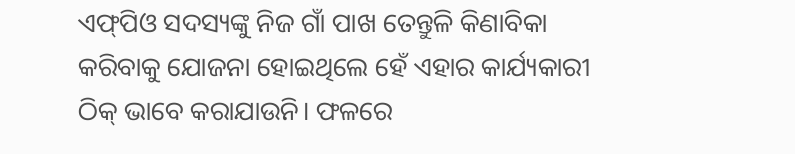ଏଫ୍‌ପିଓ ସଦସ୍ୟଙ୍କୁ ନିଜ ଗାଁ ପାଖ ତେନ୍ତୁଳି କିଣାବିକା କରିବାକୁ ଯୋଜନା ହୋଇଥିଲେ ହେଁ ଏହାର କାର୍ଯ୍ୟକାରୀ ଠିକ୍‌ ଭାବେ କରାଯାଉନି। ଫଳରେ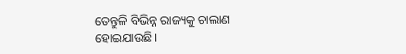ତେନ୍ତୁଳି ବିଭିନ୍ନ ରାଜ୍ୟକୁ ଚାଲାଣ ହୋଇଯାଉଛି।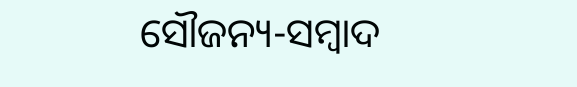ସୌଜନ୍ୟ-ସମ୍ୱାଦ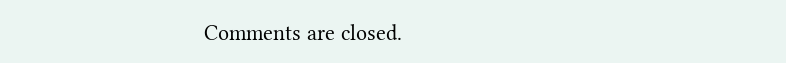Comments are closed.